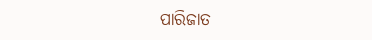ପାରିଜାତ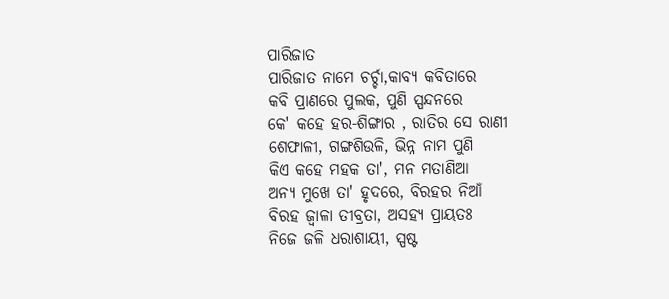ପାରିଜାତ
ପାରିଜାତ ନାମେ ଚର୍ଚ୍ଚା,କାବ୍ୟ କବିତାରେ
କବି ପ୍ରାଣରେ ପୁଲକ, ପୁଣି ସ୍ପନ୍ଦନରେ
କେ' କହେ ହର-ଶିଙ୍ଗାର , ରାତିର ସେ ରାଣୀ
ଶେଫାଳୀ, ଗଙ୍ଗଶିଉଳି, ଭିନ୍ନ ନାମ ପୁଣି
କିଏ କହେ ମହକ ତା', ମନ ମତାଣିଆ
ଅନ୍ୟ ମୁଖେ ତା' ହୃଦରେ, ବିରହର ନିଆଁ
ବିରହ ଜ୍ଵାଳା ତୀବ୍ରତା, ଅସହ୍ୟ ପ୍ରାୟତଃ
ନିଜେ ଜଳି ଧରାଶାୟୀ, ସ୍ପଷ୍ଟ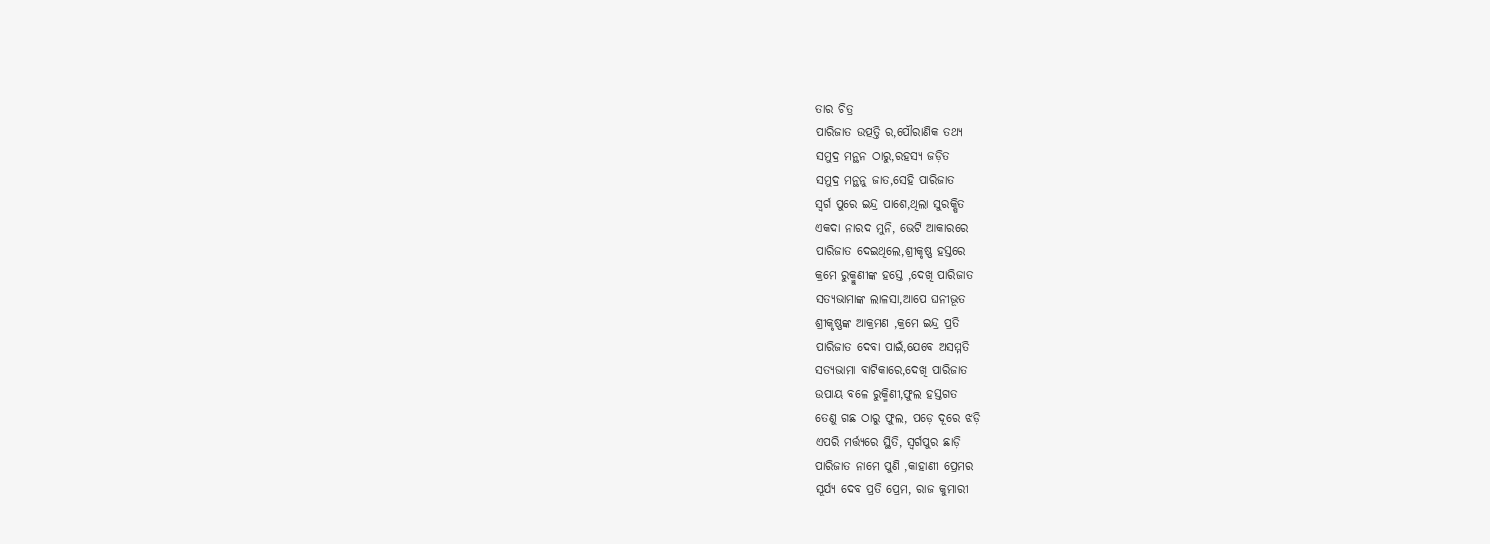ତାର ଚିତ୍ର
ପାରିଜାତ ଉତ୍ପତ୍ତି ର,ପୌରାଣିକ ତଥ୍ୟ
ସମୁଦ୍ର ମନ୍ଥନ ଠାରୁ,ରହସ୍ୟ ଜଡ଼ିତ
ସମୁଦ୍ର ମନ୍ଥନୁ ଜାତ,ସେହି ପାରିଜାତ
ସ୍ଵର୍ଗ ପୁରେ ଇନ୍ଦ୍ର ପାଶେ,ଥିଲା ସୁରକ୍ଷିତ
ଏକଦା ନାରଦ ମୁନି, ଭେଟି ଆକାରରେ
ପାରିଜାତ ଦେଇଥିଲେ,ଶ୍ରୀକୃଷ୍ଣ ହସ୍ତରେ
କ୍ରମେ ରୁକ୍ମୁଣୀଙ୍କ ହସ୍ତେ ,ଦେଖି ପାରିଜାତ
ସତ୍ୟଭାମାଙ୍କ ଲାଳସା,ଆପେ ଘନୀଭୂତ
ଶ୍ରୀକୃଷ୍ଣଙ୍କ ଆକ୍ରମଣ ,କ୍ରମେ ଇନ୍ଦ୍ର ପ୍ରତି
ପାରିଜାତ ଦେବା ପାଇଁ,ଯେବେ ଅସମ୍ମତି
ସତ୍ୟଭାମା ବାଟିକାରେ,ଦେଖି ପାରିଜାତ
ଉପାୟ ବଳେ ରୁକ୍ମିଣୀ,ଫୁଲ ହସ୍ତଗତ
ତେଣୁ ଗଛ ଠାରୁ ଫୁଲ, ପଡ଼େ ଦୂରେ ଝଡ଼ି
ଏପରି ମର୍ତ୍ତ୍ୟରେ ସ୍ଥିତି, ସ୍ୱର୍ଗପୁର ଛାଡ଼ି
ପାରିଜାତ ନାମେ ପୁଣି ,କାହାଣୀ ପ୍ରେମର
ସୂର୍ଯ୍ୟ ଦେବ ପ୍ରତି ପ୍ରେମ, ରାଜ କୁମାରୀ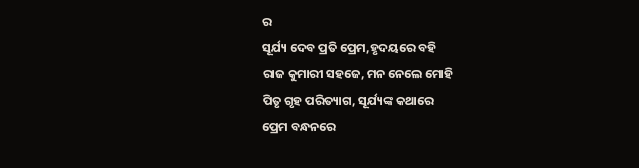ର
ସୂର୍ଯ୍ୟ ଦେବ ପ୍ରତି ପ୍ରେମ,ହୃଦୟରେ ବହି
ରାଜ କୁମାରୀ ସହଜେ, ମନ ନେଲେ ମୋହି
ପିତୃ ଗୃହ ପରିତ୍ୟାଗ, ସୂର୍ଯ୍ୟଙ୍କ କଥାରେ
ପ୍ରେମ ବନ୍ଧନରେ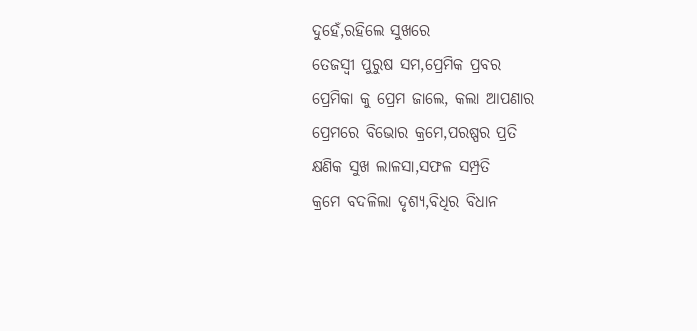ଦୁହେଁ,ରହିଲେ ସୁଖରେ
ତେଜସ୍ଵୀ ପୁରୁଷ ସମ,ପ୍ରେମିକ ପ୍ରବର
ପ୍ରେମିକା କୁ ପ୍ରେମ ଜାଲେ, କଲା ଆପଣାର
ପ୍ରେମରେ ବିଭୋର କ୍ରମେ,ପରଷ୍ପର ପ୍ରତି
କ୍ଷଣିକ ସୁଖ ଲାଳସା,ସଫଳ ସମ୍ପ୍ରତି
କ୍ରମେ ବଦଳିଲା ଦୃଶ୍ୟ,ବିଧିର ବିଧାନ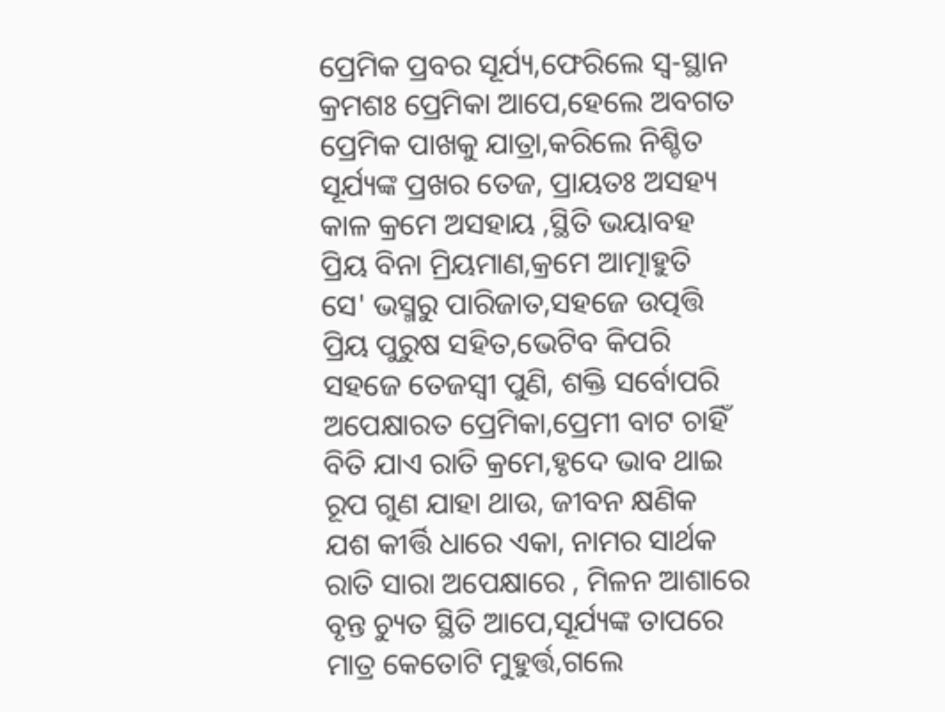ପ୍ରେମିକ ପ୍ରବର ସୂର୍ଯ୍ୟ,ଫେରିଲେ ସ୍ଵ-ସ୍ଥାନ
କ୍ରମଶଃ ପ୍ରେମିକା ଆପେ,ହେଲେ ଅବଗତ
ପ୍ରେମିକ ପାଖକୁ ଯାତ୍ରା,କରିଲେ ନିଶ୍ଚିତ
ସୂର୍ଯ୍ୟଙ୍କ ପ୍ରଖର ତେଜ, ପ୍ରାୟତଃ ଅସହ୍ୟ
କାଳ କ୍ରମେ ଅସହାୟ ,ସ୍ଥିତି ଭୟାବହ
ପ୍ରିୟ ବିନା ମ୍ରିୟମାଣ,କ୍ରମେ ଆତ୍ମାହୁତି
ସେ' ଭସ୍ମରୁ ପାରିଜାତ,ସହଜେ ଉତ୍ପତ୍ତି
ପ୍ରିୟ ପୁରୁଷ ସହିତ,ଭେଟିବ କିପରି
ସହଜେ ତେଜସ୍ଵୀ ପୁଣି, ଶକ୍ତି ସର୍ବୋପରି
ଅପେକ୍ଷାରତ ପ୍ରେମିକା,ପ୍ରେମୀ ବାଟ ଚାହିଁ
ବିତି ଯାଏ ରାତି କ୍ରମେ,ହୃଦେ ଭାବ ଥାଇ
ରୂପ ଗୁଣ ଯାହା ଥାଉ, ଜୀବନ କ୍ଷଣିକ
ଯଶ କୀର୍ତ୍ତି ଧାରେ ଏକା, ନାମର ସାର୍ଥକ
ରାତି ସାରା ଅପେକ୍ଷାରେ , ମିଳନ ଆଶାରେ
ବୃନ୍ତ ଚ୍ୟୁତ ସ୍ଥିତି ଆପେ,ସୂର୍ଯ୍ୟଙ୍କ ତାପରେ
ମାତ୍ର କେତୋଟି ମୁହୁର୍ତ୍ତ,ଗଲେ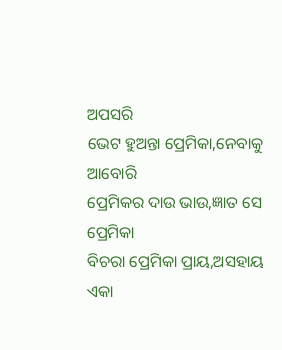ଅପସରି
ଭେଟ ହୁଅନ୍ତା ପ୍ରେମିକା,ନେବାକୁ ଆବୋରି
ପ୍ରେମିକର ଦାଉ ଭାଉ,ଜ୍ଞାତ ସେ ପ୍ରେମିକା
ବିଚରା ପ୍ରେମିକା ପ୍ରାୟ,ଅସହାୟ ଏକା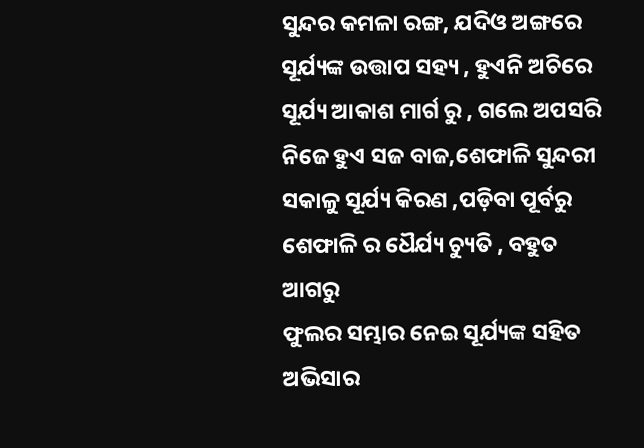ସୁନ୍ଦର କମଳା ରଙ୍ଗ, ଯଦିଓ ଅଙ୍ଗରେ
ସୂର୍ଯ୍ୟଙ୍କ ଉତ୍ତାପ ସହ୍ୟ , ହୁଏନି ଅଚିରେ
ସୂର୍ଯ୍ୟ ଆକାଶ ମାର୍ଗ ରୁ , ଗଲେ ଅପସରି
ନିଜେ ହୁଏ ସଜ ବାଜ,ଶେଫାଳି ସୁନ୍ଦରୀ
ସକାଳୁ ସୂର୍ଯ୍ୟ କିରଣ ,ପଡ଼ିବା ପୂର୍ବରୁ
ଶେଫାଳି ର ଧୈର୍ଯ୍ୟ ଚ୍ୟୁତି , ବହୁତ ଆଗରୁ
ଫୁଲର ସମ୍ଭାର ନେଇ ସୂର୍ଯ୍ୟଙ୍କ ସହିତ
ଅଭିସାର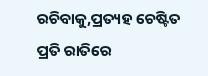ରଚିବାକୁ,ପ୍ରତ୍ୟହ ଚେଷ୍ଟିତ
ପ୍ରତି ରାତିରେ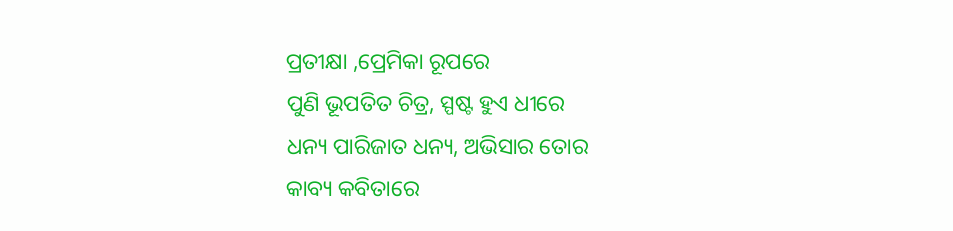ପ୍ରତୀକ୍ଷା ,ପ୍ରେମିକା ରୂପରେ
ପୁଣି ଭୂପତିତ ଚିତ୍ର, ସ୍ପଷ୍ଟ ହୁଏ ଧୀରେ
ଧନ୍ୟ ପାରିଜାତ ଧନ୍ୟ, ଅଭିସାର ତୋର
କାବ୍ୟ କବିତାରେ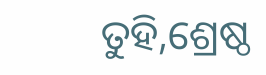ତୁହି,ଶ୍ରେଷ୍ଠ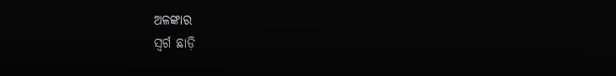ଅଳଙ୍କାର
ସ୍ଵର୍ଗ ଛାଡ଼ି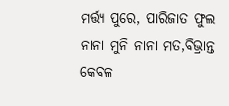ମର୍ତ୍ତ୍ୟ ପୁରେ, ପାରିଜାତ ଫୁଲ
ନାନା ମୁନି ନାନା ମତ,ବିଭ୍ରାନ୍ତ କେବଳ